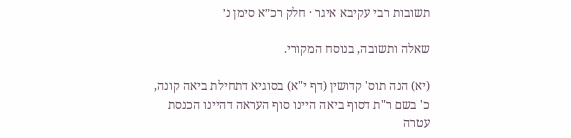תשובות רבי עקיבא איגר · חלק רכ״א סימן נ׳

שאלה ותשובה, בנוסח המקורי.

(יא) הנה תוס' קדושין (דף י"א) בסוגיא דתחילת ביאה קונה, כ' בשם ר"ת דסוף ביאה היינו סוף העראה דהיינו הכנסת עטרה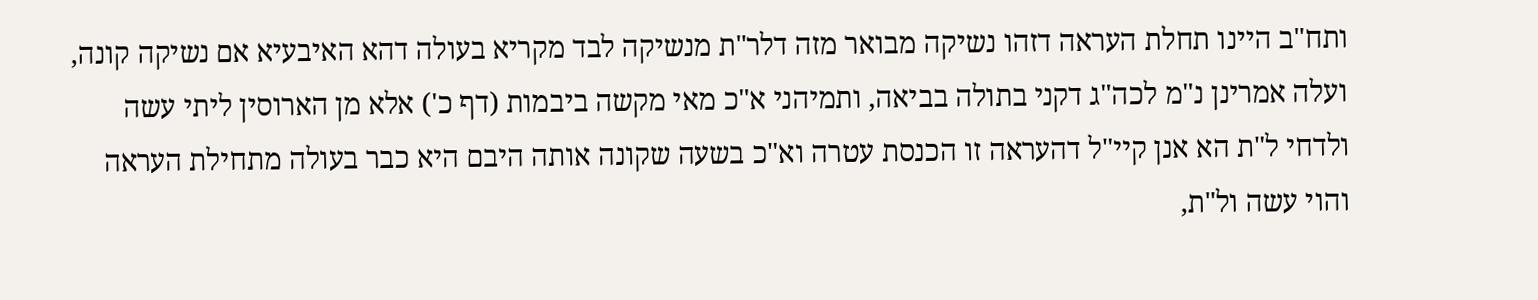ותח"ב היינו תחלת העראה דזהו נשיקה מבואר מזה דלר"ת מנשיקה לבד מקריא בעולה דהא האיבעיא אם נשיקה קונה, ועלה אמרינן נ"מ לכה"ג דקני בתולה בביאה, ותמיהני א"כ מאי מקשה ביבמות (דף כ') אלא מן הארוסין ליתי עשה ולדחי ל"ת הא אנן קיי"ל דהעראה זו הכנסת עטרה וא"כ בשעה שקונה אותה היבם היא כבר בעולה מתחילת העראה והוי עשה ול"ת,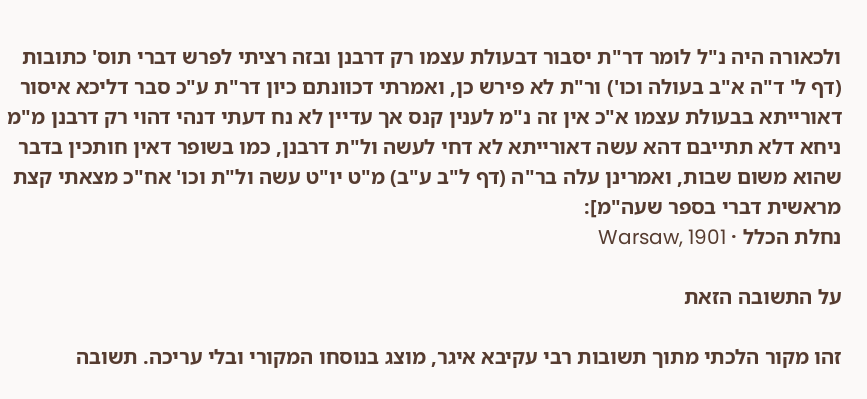ולכאורה היה נ"ל לומר דר"ת יסבור דבעולת עצמו רק דרבנן ובזה רציתי לפרש דברי תוס' כתובות (דף ל' ד"ה א"ב בעולה וכו') ור"ת לא פירש כן, ואמרתי דכוונתם כיון דר"ת ע"כ סבר דליכא איסור דאורייתא בבעולת עצמו א"כ אין זה נ"מ לענין קנס אך עדיין לא נח דעתי דנהי דהוי רק דרבנן מ"מ ניחא דלא תתייבם דהא עשה דאורייתא לא דחי לעשה ול"ת דרבנן, כמו בשופר דאין חותכין בדבר שהוא משום שבות, ואמרינן עלה בר"ה (דף ל"ב ע"ב) מ"ט יו"ט עשה ול"ת וכו' אח"כ מצאתי קצת מראשית דברי בספר שעה"מ]:
נחלת הכלל · Warsaw, 1901

על התשובה הזאת

זהו מקור הלכתי מתוך תשובות רבי עקיבא איגר, מוצג בנוסחו המקורי ובלי עריכה. תשובה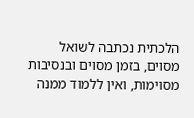הלכתית נכתבה לשואל מסוים, בזמן מסוים ובנסיבות מסוימות, ואין ללמוד ממנה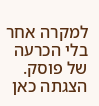למקרה אחר בלי הכרעה של פוסק. הצגתה כאן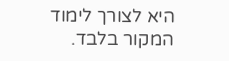היא לצורך לימוד המקור בלבד.